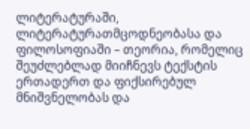ლიტერატურაში, ლიტერატურათმცოდნეობასა და ფილოსოფიაში – თეორია, რომელიც შეუძლებლად მიიჩნევს ტექსტის ერთადერთ და ფიქსირებულ მნიშვნელობას და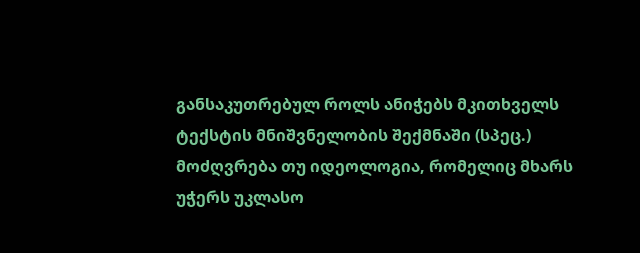განსაკუთრებულ როლს ანიჭებს მკითხველს ტექსტის მნიშვნელობის შექმნაში (სპეც.)
მოძღვრება თუ იდეოლოგია, რომელიც მხარს უჭერს უკლასო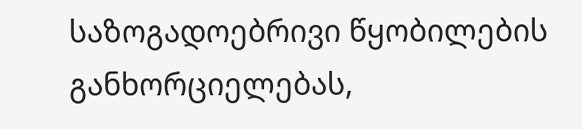საზოგადოებრივი წყობილების განხორციელებას,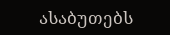ასაბუთებს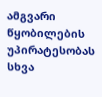ამგვარი წყობილების უპირატესობას სხვა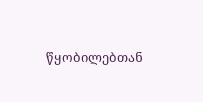წყობილებთან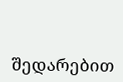შედარებით